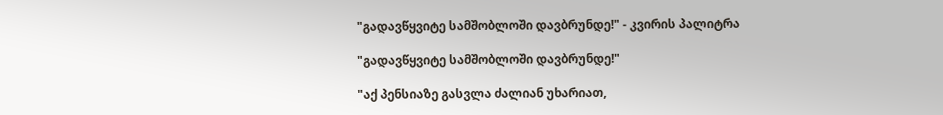"გადავწყვიტე სამშობლოში დავბრუნდე!" - კვირის პალიტრა

"გადავწყვიტე სამშობლოში დავბრუნდე!"

"აქ პენსიაზე გასვლა ძალიან უხარიათ,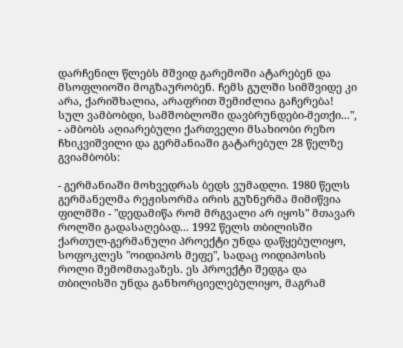დარჩენილ წლებს მშვიდ გარემოში ატარებენ და მსოფლიოში მოგზაურობენ. ჩემს გულში სიმშვიდე კი არა, ქარიშხალია, არაფრით შემიძლია გაჩერება! სულ ვამბობდი, სამშობლოში დავბრუნდები-მეთქი...", - ამბობს აღიარებული ქართველი მსახიობი რეზო ჩხიკვიშვილი და გერმანიაში გატარებულ 28 წელზე გვიამბობს:

- გერმანიაში მოხვედრას ბედს ვუმადლი. 1980 წელს გერმანელმა რეჟისორმა ირის გუზნერმა მიმიწვია ფილმში - "დედამიწა რომ მრგვალი არ იყოს" მთავარ როლში გადასაღებად... 1992 წელს თბილისში ქართულ-გერმანული პროექტი უნდა დაწყებულიყო, სოფოკლეს "ოიდიპოს მეფე", სადაც ოიდიპოსის როლი შემომთავაზეს. ეს პროექტი შედგა და თბილისში უნდა განხორციელებულიყო, მაგრამ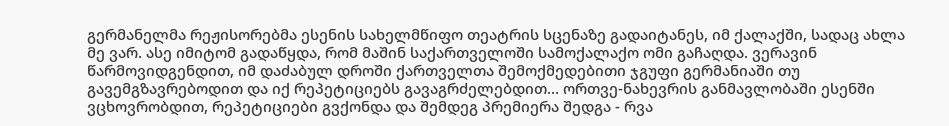გერმანელმა რეჟისორებმა ესენის სახელმწიფო თეატრის სცენაზე გადაიტანეს, იმ ქალაქში, სადაც ახლა მე ვარ. ასე იმიტომ გადაწყდა, რომ მაშინ საქართველოში სამოქალაქო ომი გაჩაღდა. ვერავინ წარმოვიდგენდით, იმ დაძაბულ დროში ქართველთა შემოქმედებითი ჯგუფი გერმანიაში თუ გავემგზავრებოდით და იქ რეპეტიციებს გავაგრძელებდით... ორთვე-ნახევრის განმავლობაში ესენში ვცხოვრობდით, რეპეტიციები გვქონდა და შემდეგ პრემიერა შედგა - რვა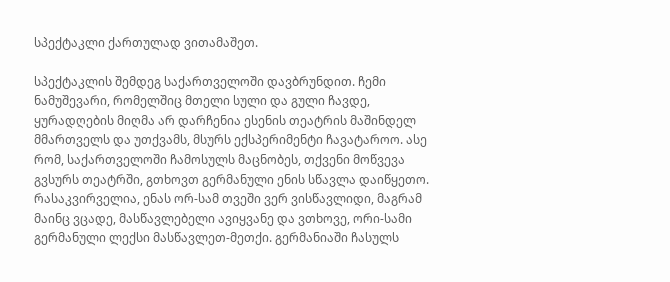სპექტაკლი ქართულად ვითამაშეთ.

სპექტაკლის შემდეგ საქართველოში დავბრუნდით. ჩემი ნამუშევარი, რომელშიც მთელი სული და გული ჩავდე, ყურადღების მიღმა არ დარჩენია ესენის თეატრის მაშინდელ მმართველს და უთქვამს, მსურს ექსპერიმენტი ჩავატაროო. ასე რომ, საქართველოში ჩამოსულს მაცნობეს, თქვენი მოწვევა გვსურს თეატრში, გთხოვთ გერმანული ენის სწავლა დაიწყეთო. რასაკვირველია, ენას ორ-სამ თვეში ვერ ვისწავლიდი, მაგრამ მაინც ვცადე, მასწავლებელი ავიყვანე და ვთხოვე, ორი-სამი გერმანული ლექსი მასწავლეთ-მეთქი. გერმანიაში ჩასულს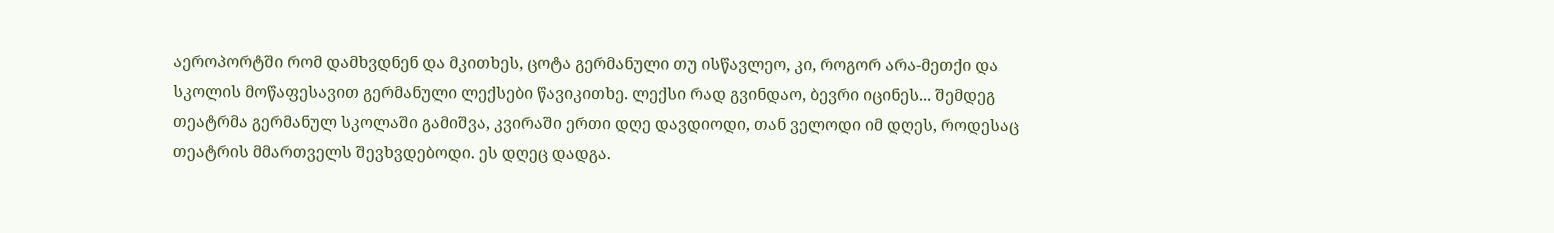აეროპორტში რომ დამხვდნენ და მკითხეს, ცოტა გერმანული თუ ისწავლეო, კი, როგორ არა-მეთქი და სკოლის მოწაფესავით გერმანული ლექსები წავიკითხე. ლექსი რად გვინდაო, ბევრი იცინეს... შემდეგ თეატრმა გერმანულ სკოლაში გამიშვა, კვირაში ერთი დღე დავდიოდი, თან ველოდი იმ დღეს, როდესაც თეატრის მმართველს შევხვდებოდი. ეს დღეც დადგა.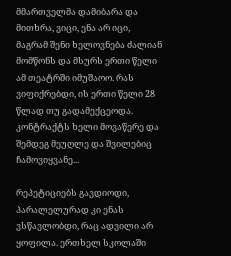მმართველმა დამიბარა და მითხრა, ვიცი, ენა არ იცი, მაგრამ შენი ხელოვნება ძალიან მომწონს და მსურს ერთი წელი ამ თეატრში იმუშაოო. რას ვიფიქრებდი, ის ერთი წელი 28 წლად თუ გადამექცეოდა. კონტრაქტს ხელი მოვაწერე და შემდეგ მეუღლე და შვილებიც ჩამოვიყვანე...

რეპეტიციებს გავდიოდი, პარალელურად კი ენას ვსწავლობდი, რაც ადვილი არ ყოფილა. ერთხელ სკოლაში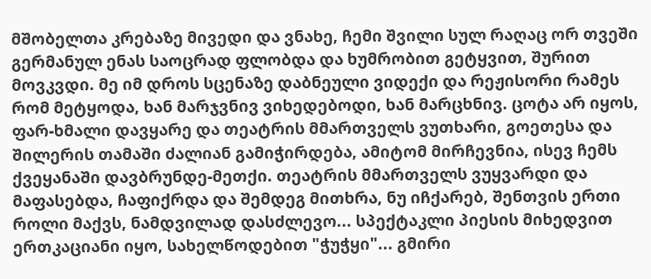მშობელთა კრებაზე მივედი და ვნახე, ჩემი შვილი სულ რაღაც ორ თვეში გერმანულ ენას საოცრად ფლობდა და ხუმრობით გეტყვით, შურით მოვკვდი. მე იმ დროს სცენაზე დაბნეული ვიდექი და რეჟისორი რამეს რომ მეტყოდა, ხან მარჯვნივ ვიხედებოდი, ხან მარცხნივ. ცოტა არ იყოს, ფარ-ხმალი დავყარე და თეატრის მმართველს ვუთხარი, გოეთესა და შილერის თამაში ძალიან გამიჭირდება, ამიტომ მირჩევნია, ისევ ჩემს ქვეყანაში დავბრუნდე-მეთქი. თეატრის მმართველს ვუყვარდი და მაფასებდა, ჩაფიქრდა და შემდეგ მითხრა, ნუ იჩქარებ, შენთვის ერთი როლი მაქვს, ნამდვილად დასძლევო... სპექტაკლი პიესის მიხედვით ერთკაციანი იყო, სახელწოდებით "ჭუჭყი"... გმირი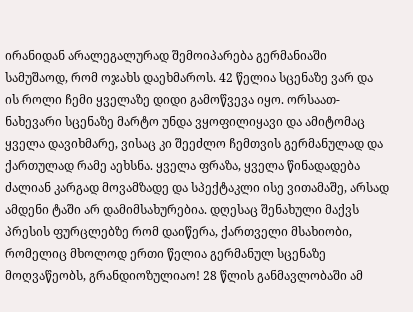ირანიდან არალეგალურად შემოიპარება გერმანიაში სამუშაოდ, რომ ოჯახს დაეხმაროს. 42 წელია სცენაზე ვარ და ის როლი ჩემი ყველაზე დიდი გამოწვევა იყო. ორსაათ-ნახევარი სცენაზე მარტო უნდა ვყოფილიყავი და ამიტომაც ყველა დავიხმარე, ვისაც კი შეეძლო ჩემთვის გერმანულად და ქართულად რამე აეხსნა. ყველა ფრაზა, ყველა წინადადება ძალიან კარგად მოვამზადე და სპექტაკლი ისე ვითამაშე, არსად ამდენი ტაში არ დამიმსახურებია. დღესაც შენახული მაქვს პრესის ფურცლებზე რომ დაიწერა, ქართველი მსახიობი, რომელიც მხოლოდ ერთი წელია გერმანულ სცენაზე მოღვაწეობს, გრანდიოზულიაო! 28 წლის განმავლობაში ამ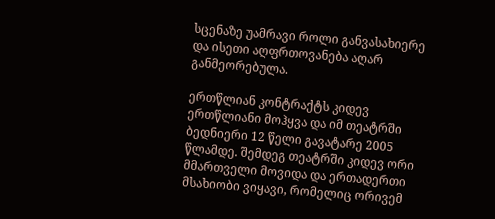სცენაზე უამრავი როლი განვასახიერე და ისეთი აღფრთოვანება აღარ განმეორებულა.

ერთწლიან კონტრაქტს კიდევ ერთწლიანი მოჰყვა და იმ თეატრში ბედნიერი 12 წელი გავატარე 2005 წლამდე. შემდეგ თეატრში კიდევ ორი მმართველი მოვიდა და ერთადერთი მსახიობი ვიყავი, რომელიც ორივემ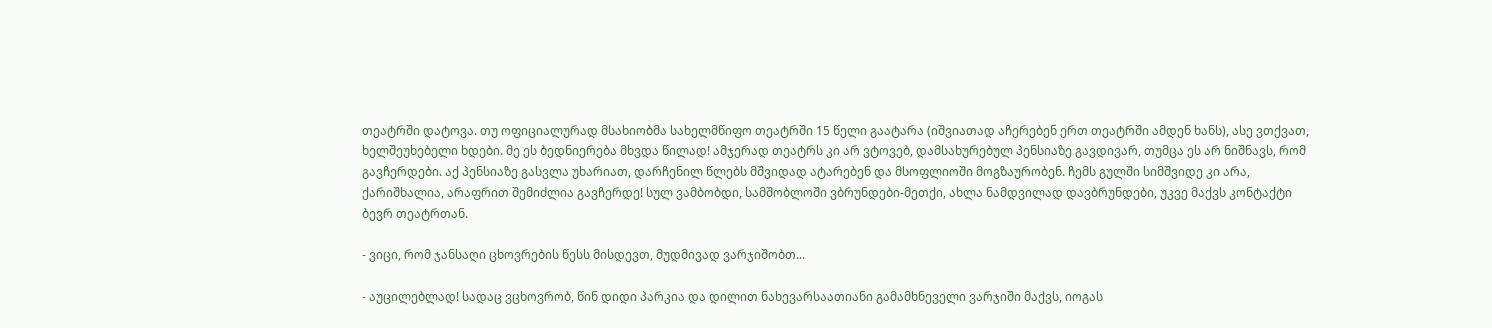თეატრში დატოვა. თუ ოფიციალურად მსახიობმა სახელმწიფო თეატრში 15 წელი გაატარა (იშვიათად აჩერებენ ერთ თეატრში ამდენ ხანს), ასე ვთქვათ, ხელშეუხებელი ხდები. მე ეს ბედნიერება მხვდა წილად! ამჯერად თეატრს კი არ ვტოვებ, დამსახურებულ პენსიაზე გავდივარ, თუმცა ეს არ ნიშნავს, რომ გავჩერდები. აქ პენსიაზე გასვლა უხარიათ, დარჩენილ წლებს მშვიდად ატარებენ და მსოფლიოში მოგზაურობენ. ჩემს გულში სიმშვიდე კი არა, ქარიშხალია, არაფრით შემიძლია გავჩერდე! სულ ვამბობდი, სამშობლოში ვბრუნდები-მეთქი, ახლა ნამდვილად დავბრუნდები, უკვე მაქვს კონტაქტი ბევრ თეატრთან.

- ვიცი, რომ ჯანსაღი ცხოვრების წესს მისდევთ, მუდმივად ვარჯიშობთ...

- აუცილებლად! სადაც ვცხოვრობ, წინ დიდი პარკია და დილით ნახევარსაათიანი გამამხნეველი ვარჯიში მაქვს, იოგას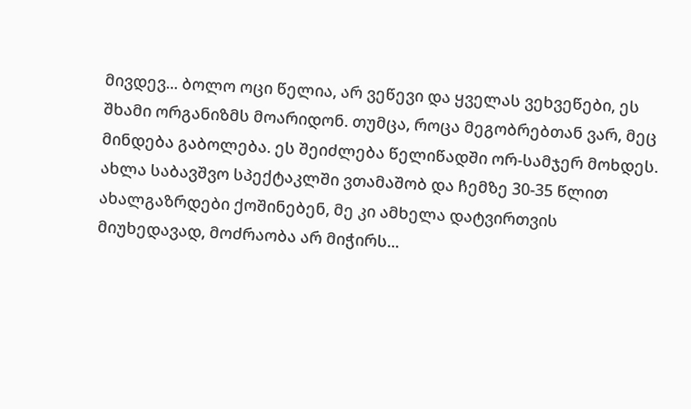მივდევ... ბოლო ოცი წელია, არ ვეწევი და ყველას ვეხვეწები, ეს შხამი ორგანიზმს მოარიდონ. თუმცა, როცა მეგობრებთან ვარ, მეც მინდება გაბოლება. ეს შეიძლება წელიწადში ორ-სამჯერ მოხდეს. ახლა საბავშვო სპექტაკლში ვთამაშობ და ჩემზე 30-35 წლით ახალგაზრდები ქოშინებენ, მე კი ამხელა დატვირთვის მიუხედავად, მოძრაობა არ მიჭირს...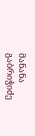მანანა გაბრიჭიძე